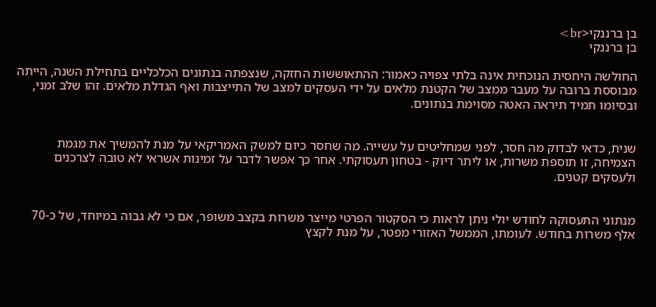בן ברננקי<br>
בן ברננקי

החולשה היחסית הנוכחית אינה בלתי צפויה כאמור: ההתאוששות החזקה, שנצפתה בנתונים הכלכליים בתחילת השנה, הייתה מבוססת ברובה על מעבר ממצב של הקטנת מלאים על ידי העסקים למצב של התייצבות ואף הגדלת מלאים. זהו שלב זמני, ובסיומו תמיד תיראה האטה מסוימת בנתונים.


שנית, כדאי לבדוק מה חסר, לפני שמחליטים על עשייה. מה שחסר כיום למשק האמריקאי על מנת להמשיך את מגמת הצמיחה, זו תוספת משרות, או ליתר דיוק - בטחון תעסוקתי. אחר כך אפשר לדבר על זמינות אשראי לא טובה לצרכנים ולעסקים קטנים.


מנתוני התעסוקה לחודש יולי ניתן לראות כי הסקטור הפרטי מייצר משרות בקצב משופר, אם כי לא גבוה במיוחד, של כ-70 אלף משרות בחודש. לעומתו, הממשל האזורי מפטר, על מנת לקצץ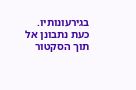בגירעונותיו. כעת נתבונן אל תוך הסקטור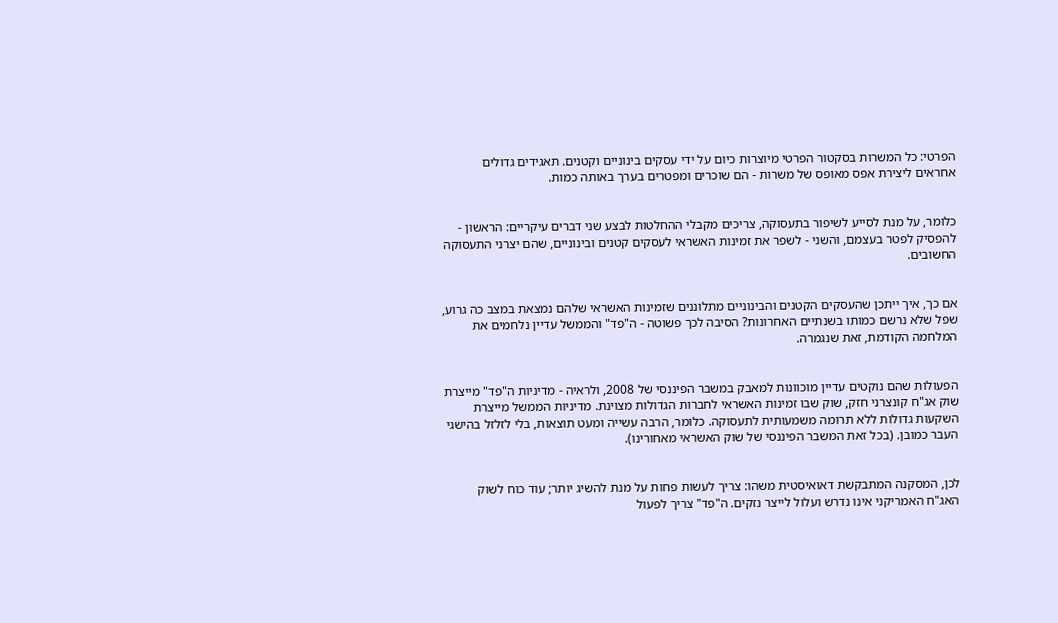הפרטי: כל המשרות בסקטור הפרטי מיוצרות כיום על ידי עסקים בינוניים וקטנים. תאגידים גדולים אחראים ליצירת אפס מאופס של משרות - הם שוכרים ומפטרים בערך באותה כמות.


כלומר, על מנת לסייע לשיפור בתעסוקה, צריכים מקבלי ההחלטות לבצע שני דברים עיקריים: הראשון - להפסיק לפטר בעצמם, והשני - לשפר את זמינות האשראי לעסקים קטנים ובינוניים, שהם יצרני התעסוקה החשובים.


אם כך, איך ייתכן שהעסקים הקטנים והבינוניים מתלוננים שזמינות האשראי שלהם נמצאת במצב כה גרוע, שפל שלא נרשם כמותו בשנתיים האחרונות? הסיבה לכך פשוטה - ה"פד" והממשל עדיין נלחמים את המלחמה הקודמת, זאת שנגמרה.


הפעולות שהם נוקטים עדיין מוכוונות למאבק במשבר הפיננסי של 2008, ולראיה - מדיניות ה"פד" מייצרת שוק אג"ח קונצרני חזק, שוק שבו זמינות האשראי לחברות הגדולות מצוינת. מדיניות הממשל מייצרת השקעות גדולות ללא תרומה משמעותית לתעסוקה. כלומר, הרבה עשייה ומעט תוצאות, בלי לזלזל בהישגי העבר כמובן. (בכל זאת המשבר הפיננסי של שוק האשראי מאחורינו).


לכן, המסקנה המתבקשת דאואיסטית משהו: צריך לעשות פחות על מנת להשיג יותר; עוד כוח לשוק האג"ח האמריקני אינו נדרש ועלול לייצר נזקים. ה"פד" צריך לפעול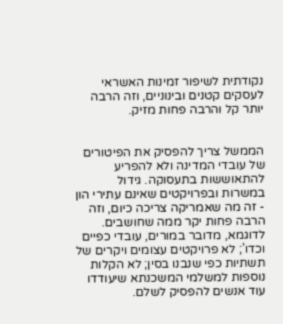נקודתית לשיפור זמינות האשראי לעסקים קטנים ובינוניים, וזה הרבה יותר קל והרבה פחות מזיק.


הממשל צריך להפסיק את הפיטורים של עובדי המדינה ולא להפריע להתאוששות בתעסוקה. גידול במשרות ובפרויקטים שאינם עתירי הון - זה מה שאמריקה צריכה כיום, וזה הרבה פחות יקר ממה שחושבים. לדוגמא, מדובר במורים, עובדי כפיים וכדו’; לא פרויקטים עצומים ויקרים של תשתיות כפי שנבנו בסין; לא הקלות נוספות למשלמי המשכנתא שיעודדו עוד אנשים להפסיק לשלם.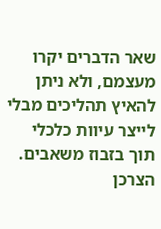שאר הדברים יקרו מעצמם, ולא ניתן להאיץ תהליכים מבלי לייצר עיוות כלכלי תוך בזבוז משאבים. הצרכן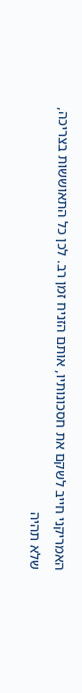האמריקני חייב לשקם את חסכונותיו, אותם הזניח זמן רב. לכן כל התאוששות בצריכה, שלא תהיה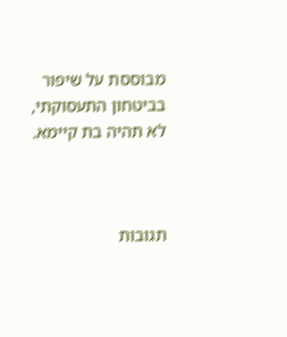מבוססת על שיפור בביטחון התעסוקתי, לא תהיה בת קיימא.



תגובות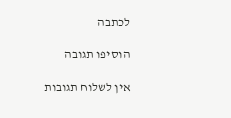לכתבה

הוסיפו תגובה

אין לשלוח תגובות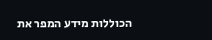הכוללות מידע המפר את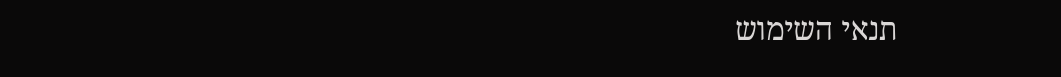תנאי השימוש